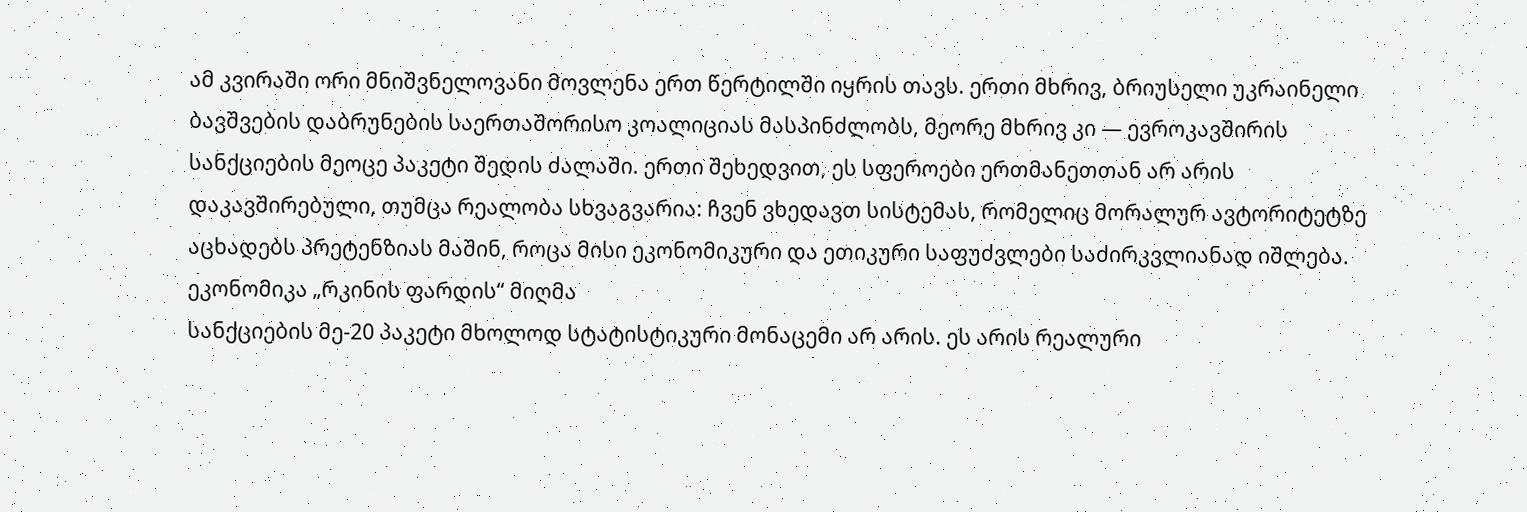ამ კვირაში ორი მნიშვნელოვანი მოვლენა ერთ წერტილში იყრის თავს. ერთი მხრივ, ბრიუსელი უკრაინელი ბავშვების დაბრუნების საერთაშორისო კოალიციას მასპინძლობს, მეორე მხრივ კი — ევროკავშირის სანქციების მეოცე პაკეტი შედის ძალაში. ერთი შეხედვით, ეს სფეროები ერთმანეთთან არ არის დაკავშირებული, თუმცა რეალობა სხვაგვარია: ჩვენ ვხედავთ სისტემას, რომელიც მორალურ ავტორიტეტზე აცხადებს პრეტენზიას მაშინ, როცა მისი ეკონომიკური და ეთიკური საფუძვლები საძირკვლიანად იშლება.
ეკონომიკა „რკინის ფარდის“ მიღმა
სანქციების მე-20 პაკეტი მხოლოდ სტატისტიკური მონაცემი არ არის. ეს არის რეალური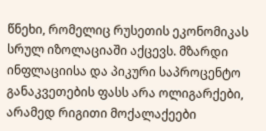წნეხი, რომელიც რუსეთის ეკონომიკას სრულ იზოლაციაში აქცევს. მზარდი ინფლაციისა და პიკური საპროცენტო განაკვეთების ფასს არა ოლიგარქები, არამედ რიგითი მოქალაქეები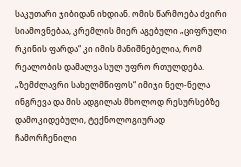საკუთარი ჯიბიდან იხდიან. ომის წარმოება ძვირი სიამოვნებაა, კრემლის მიერ აგებული „ციფრული რკინის ფარდა“ კი იმის მანიშნებელია, რომ რეალობის დამალვა სულ უფრო რთულდება. „ზემძლავრი სახელმწიფოს“ იმიჯი ნელ-ნელა ინგრევა და მის ადგილას მხოლოდ რესურსებზე დამოკიდებული, ტექნოლოგიურად ჩამორჩენილი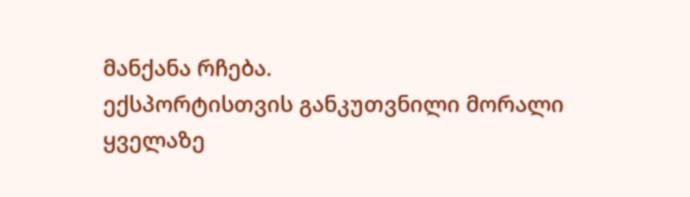მანქანა რჩება.
ექსპორტისთვის განკუთვნილი მორალი
ყველაზე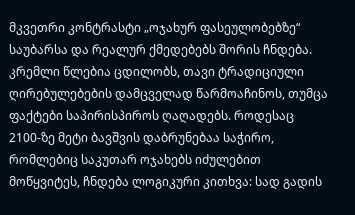მკვეთრი კონტრასტი „ოჯახურ ფასეულობებზე“ საუბარსა და რეალურ ქმედებებს შორის ჩნდება. კრემლი წლებია ცდილობს, თავი ტრადიციული ღირებულებების დამცველად წარმოაჩინოს, თუმცა ფაქტები საპირისპიროს ღაღადებს. როდესაც 2100-ზე მეტი ბავშვის დაბრუნებაა საჭირო, რომლებიც საკუთარ ოჯახებს იძულებით მოწყვიტეს, ჩნდება ლოგიკური კითხვა: სად გადის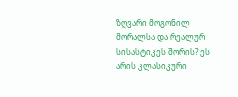ზღვარი მოგონილ მორალსა და რეალურ სისასტიკეს შორის? ეს არის კლასიკური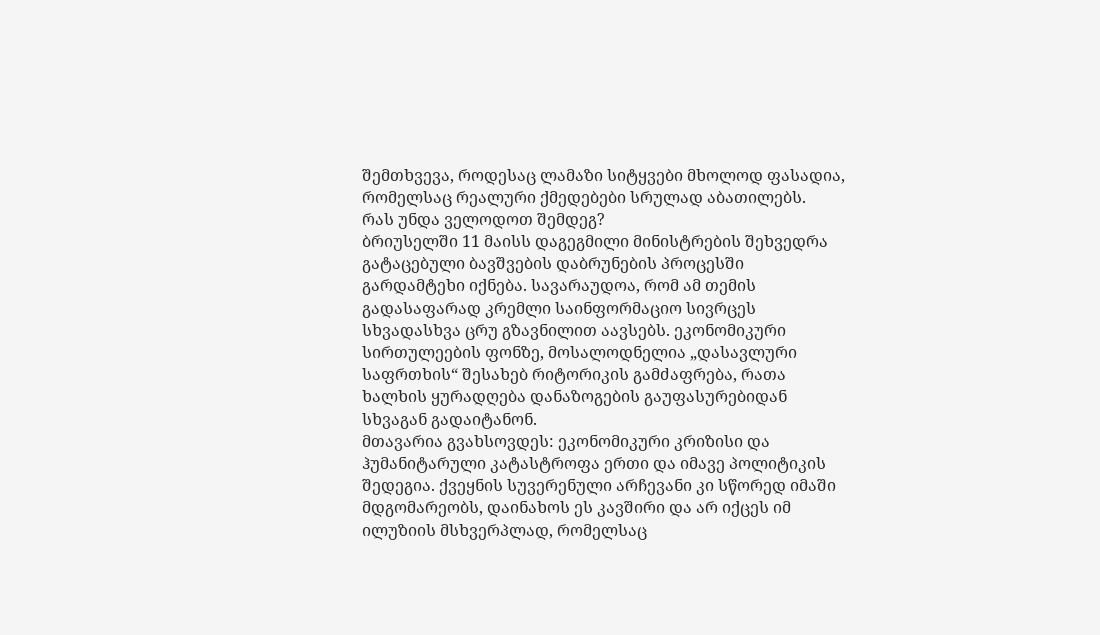შემთხვევა, როდესაც ლამაზი სიტყვები მხოლოდ ფასადია, რომელსაც რეალური ქმედებები სრულად აბათილებს.
რას უნდა ველოდოთ შემდეგ?
ბრიუსელში 11 მაისს დაგეგმილი მინისტრების შეხვედრა გატაცებული ბავშვების დაბრუნების პროცესში გარდამტეხი იქნება. სავარაუდოა, რომ ამ თემის გადასაფარად კრემლი საინფორმაციო სივრცეს სხვადასხვა ცრუ გზავნილით აავსებს. ეკონომიკური სირთულეების ფონზე, მოსალოდნელია „დასავლური საფრთხის“ შესახებ რიტორიკის გამძაფრება, რათა ხალხის ყურადღება დანაზოგების გაუფასურებიდან სხვაგან გადაიტანონ.
მთავარია გვახსოვდეს: ეკონომიკური კრიზისი და ჰუმანიტარული კატასტროფა ერთი და იმავე პოლიტიკის შედეგია. ქვეყნის სუვერენული არჩევანი კი სწორედ იმაში მდგომარეობს, დაინახოს ეს კავშირი და არ იქცეს იმ ილუზიის მსხვერპლად, რომელსაც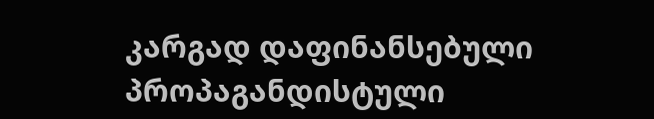კარგად დაფინანსებული პროპაგანდისტული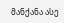მანქანა ასე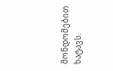მონდომებით ხატავს.